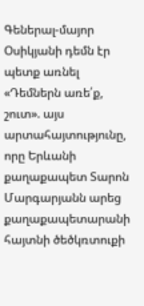Գեներալ-մայոր Օսիկյանի դեմն էր պետք առնել
«Դեմներն առե՛ք, շուտ». այս արտահայտությունը, որը Երևանի քաղաքապետ Տարոն Մարգարյանն արեց քաղաքապետարանի հայտնի ծեծկռտուքի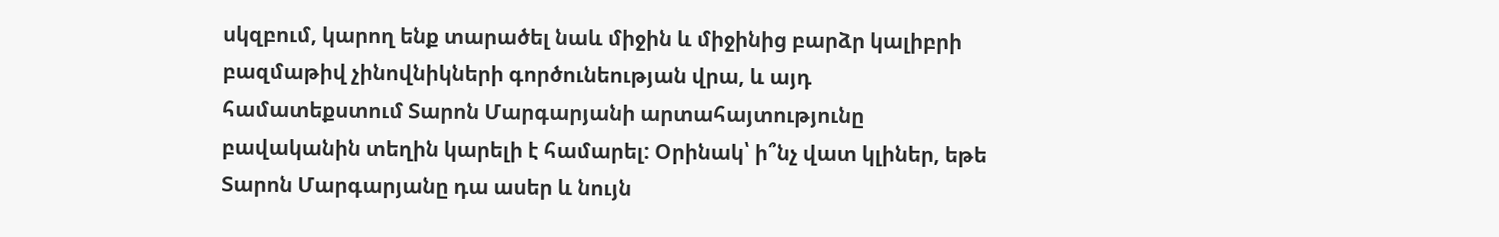սկզբում, կարող ենք տարածել նաև միջին և միջինից բարձր կալիբրի բազմաթիվ չինովնիկների գործունեության վրա, և այդ համատեքստում Տարոն Մարգարյանի արտահայտությունը բավականին տեղին կարելի է համարել: Օրինակ՝ ի՞նչ վատ կլիներ, եթե Տարոն Մարգարյանը դա ասեր և նույն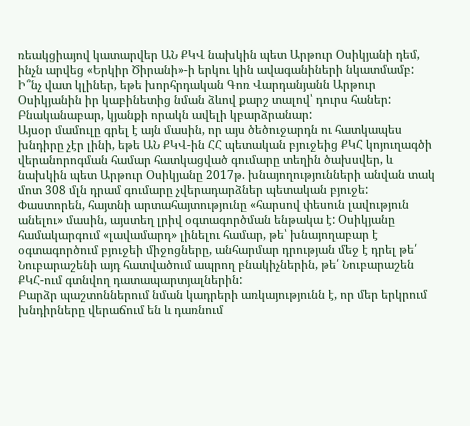ռեակցիայով կատարվեր ԱՆ ՔԿՎ նախկին պետ Արթուր Օսիկյանի դեմ, ինչն արվեց «Երկիր Ծիրանի»-ի երկու կին ավագանիների նկատմամբ:
Ի՞նչ վատ կլիներ, եթե խորհրդական Գոռ Վարդանյանն Արթուր Օսիկյանին իր կաբինետից նման ձևով քարշ տալով՝ դուրս հաներ: Բնականաբար, կյանքի որակն ավելի կբարձրանար:
Այսօր մամուլը գրել է այն մասին, որ այս ծեծուջարդն ու հատկապես խնդիրը չէր լինի, եթե ԱՆ ՔԿՎ-ին ՀՀ պետական բյուջեից ՔԿՀ կոյուղագծի վերանորոգման համար հատկացված գումարը տեղին ծախսվեր, և նախկին պետ Արթուր Օսիկյանը 2017թ. խնայողությունների անվան տակ մոտ 308 մլն դրամ գումարը չվերադարձներ պետական բյուջե:
Փաստորեն, հայտնի արտահայտությունը «հարսով փեսուն լավություն անելու» մասին, այստեղ լրիվ օգտագործման ենթակա է: Օսիկյանը համակարգում «լավամարդ» լինելու համար, թե՝ խնայողաբար է օգտագործում բյուջեի միջոցները, անհարմար դրության մեջ է դրել թե՛ Նուբարաշենի այդ հատվածում ապրող բնակիչներին, թե՛ Նուբարաշեն ՔԿՀ-ում գտնվող դատապարտյալներին:
Բարձր պաշտոններում նման կադրերի առկայությունն է, որ մեր երկրում խնդիրները վերաճում են և դառնում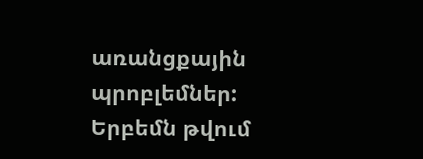առանցքային պրոբլեմներ: Երբեմն թվում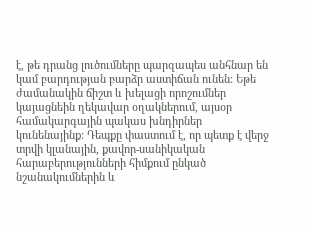է, թե դրանց լուծումները պարզապես անհնար են կամ բարդության բարձր աստիճան ունեն: Եթե ժամանակին ճիշտ և խելացի որոշումներ կայացնեին ղեկավար օղակներում, այսօր համակարգային պակաս խնդիրներ կունենայինք: Դեպքը փաստում է, որ պետք է վերջ տրվի կլանային, քավոր-սանիկական հարաբերությունների հիմքում ընկած նշանակումներին և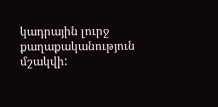կադրային լուրջ քաղաքականություն մշակվի: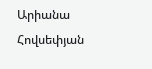Արիանա Հովսեփյան